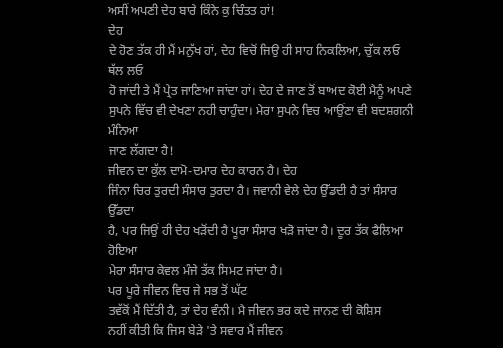ਅਸੀਂ ਅਪਣੀ ਦੇਹ ਬਾਰੇ ਕਿੰਨੇ ਕੁ ਚਿੰਤਤ ਹਾਂ!
ਦੇਹ
ਦੇ ਹੋਣ ਤੱਕ ਹੀ ਮੈਂ ਮਨੁੱਖ ਹਾਂ, ਦੇਹ ਵਿਚੋਂ ਜਿਉ ਹੀ ਸਾਹ ਨਿਕਲਿਆ, ਚੁੱਕ ਲਓ ਥੱਲ ਲਓ
ਹੋ ਜਾਂਦੀ ਤੇ ਮੈਂ ਪ੍ਰੇਤ ਜਾਣਿਆ ਜਾਂਦਾ ਹਾਂ। ਦੇਹ ਦੇ ਜਾਣ ਤੋਂ ਬਾਅਦ ਕੋਈ ਮੈਨੂੰ ਅਪਣੇ
ਸੁਪਨੇ ਵਿੱਚ ਵੀ ਦੇਖਣਾ ਨਹੀ ਚਾਹੁੰਦਾ। ਮੇਰਾ ਸੁਪਨੇ ਵਿਚ ਆਉਂਣਾ ਵੀ ਬਦਸ਼ਗਨੀ ਮੰਨਿਆ
ਜਾਣ ਲੱਗਦਾ ਹੈ!
ਜੀਵਨ ਦਾ ਕੁੱਲ ਦਾਮੋ-ਦਮਾਰ ਦੇਹ ਕਾਰਨ ਹੈ। ਦੇਹ
ਜਿੰਨਾ ਚਿਰ ਤੁਰਦੀ ਸੰਸਾਰ ਤੁਰਦਾ ਹੈ। ਜਵਾਨੀ ਵੇਲੇ ਦੇਹ ਉੱਡਦੀ ਹੈ ਤਾਂ ਸੰਸਾਰ ਉੱਡਦਾ
ਹੈ, ਪਰ ਜਿਉਂ ਹੀ ਦੇਹ ਖੜੋਂਦੀ ਹੈ ਪੂਰਾ ਸੰਸਾਰ ਖੜੋ ਜਾਂਦਾ ਹੈ। ਦੂਰ ਤੱਕ ਫੈਲਿਆ ਹੋਇਆ
ਮੇਰਾ ਸੰਸਾਰ ਕੇਵਲ ਮੰਜੇ ਤੱਕ ਸਿਮਟ ਜਾਂਦਾ ਹੈ।
ਪਰ ਪੂਰੇ ਜੀਵਨ ਵਿਚ ਜੇ ਸਭ ਤੋਂ ਘੱਟ
ਤਵੱਕੋਂ ਮੈਂ ਦਿੱਤੀ ਹੈ, ਤਾਂ ਦੇਹ ਵੰਨੀ। ਮੈ ਜੀਵਨ ਭਰ ਕਦੇ ਜਾਨਣ ਦੀ ਕੋਸ਼ਿਸ
ਨਹੀਂ ਕੀਤੀ ਕਿ ਜਿਸ ਬੇੜੇ 'ਤੇ ਸਵਾਰ ਮੈਂ ਜੀਵਨ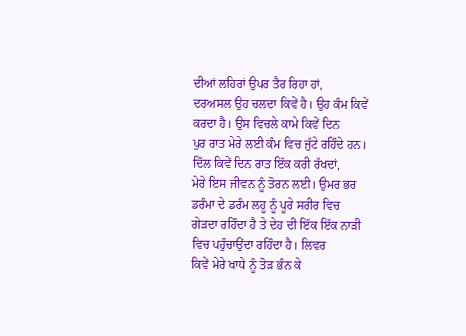ਦੀਆਂ ਲਹਿਰਾਂ ਉਪਰ ਤੈਰ ਰਿਹਾ ਹਾਂ,
ਦਰਅਸਲ ਉਹ ਚਲਦਾ ਕਿਵੇਂ ਹੈ। ਉਹ ਕੰਮ ਕਿਵੇਂ ਕਰਦਾ ਹੈ। ਉਸ ਵਿਚਲੇ ਕਾਮੇ ਕਿਵੇਂ ਦਿਨ
ਪੁਰ ਰਾਤ ਮੇਰੇ ਲਈ ਕੰਮ ਵਿਚ ਜੁੱਟੇ ਰਹਿੰਦੇ ਹਨ। ਦਿੱਲ ਕਿਵੇਂ ਦਿਨ ਰਾਤ ਇੱਕ ਕਰੀ ਰੱਖਦਾਂ,
ਮੇਰੇ ਇਸ ਜੀਵਨ ਨੂੰ ਤੋਰਨ ਲਈ। ਉਮਰ ਭਰ ਡਰੰਮਾ ਦੇ ਡਰੰਮ ਲਹੂ ਨੂੰ ਪੂਰੇ ਸਰੀਰ ਵਿਚ
ਗੇੜਦਾ ਰਹਿੰਦਾ ਹੈ ਤੇ ਦੇਹ ਦੀ ਇੱਕ ਇੱਕ ਨਾੜੀ ਵਿਚ ਪਹੁੰਚਾਉਂਦਾ ਰਹਿੰਦਾ ਹੈ। ਲਿਵਰ
ਕਿਵੇਂ ਮੇਰੇ ਖਾਧੇ ਨੂੰ ਤੋੜ ਭੰਨ ਕੇ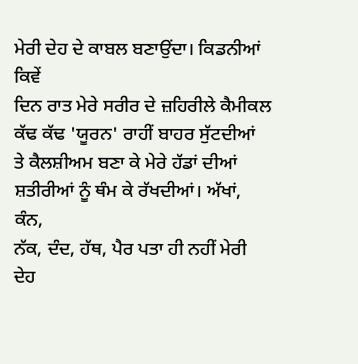ਮੇਰੀ ਦੇਹ ਦੇ ਕਾਬਲ ਬਣਾਉਂਦਾ। ਕਿਡਨੀਆਂ ਕਿਵੇਂ
ਦਿਨ ਰਾਤ ਮੇਰੇ ਸਰੀਰ ਦੇ ਜ਼ਹਿਰੀਲੇ ਕੈਮੀਕਲ ਕੱਢ ਕੱਢ 'ਯੂਰਨ' ਰਾਹੀਂ ਬਾਹਰ ਸੁੱਟਦੀਆਂ
ਤੇ ਕੈਲਸ਼ੀਅਮ ਬਣਾ ਕੇ ਮੇਰੇ ਹੱਡਾਂ ਦੀਆਂ ਸ਼ਤੀਰੀਆਂ ਨੂੰ ਥੰਮ ਕੇ ਰੱਖਦੀਆਂ। ਅੱਖਾਂ, ਕੰਨ,
ਨੱਕ, ਦੰਦ, ਹੱਥ, ਪੈਰ ਪਤਾ ਹੀ ਨਹੀਂ ਮੇਰੀ ਦੇਹ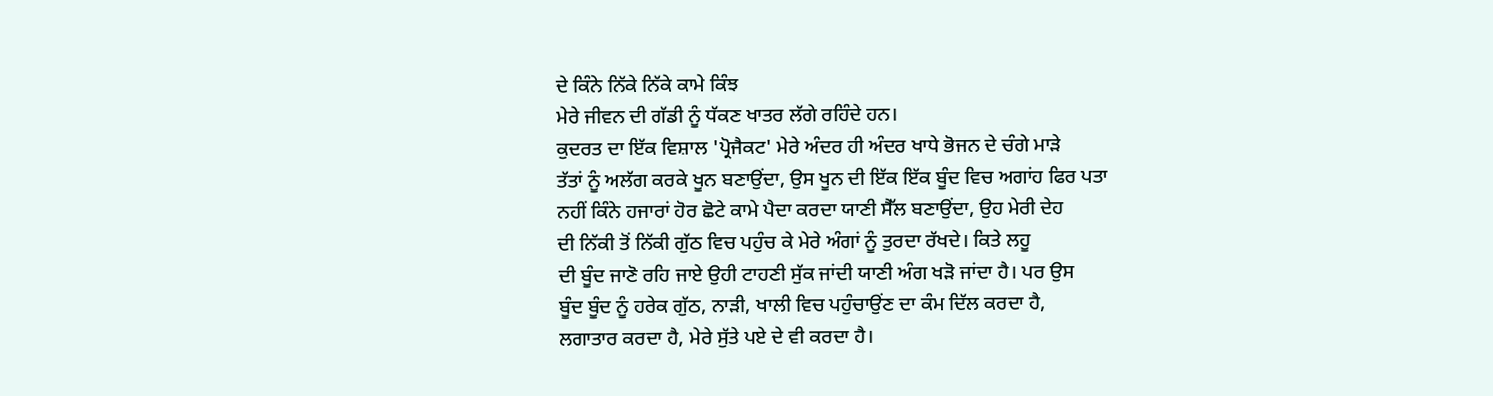ਦੇ ਕਿੰਨੇ ਨਿੱਕੇ ਨਿੱਕੇ ਕਾਮੇ ਕਿੰਝ
ਮੇਰੇ ਜੀਵਨ ਦੀ ਗੱਡੀ ਨੂੰ ਧੱਕਣ ਖਾਤਰ ਲੱਗੇ ਰਹਿੰਦੇ ਹਨ।
ਕੁਦਰਤ ਦਾ ਇੱਕ ਵਿਸ਼ਾਲ 'ਪ੍ਰੋਜੈਕਟ' ਮੇਰੇ ਅੰਦਰ ਹੀ ਅੰਦਰ ਖਾਧੇ ਭੋਜਨ ਦੇ ਚੰਗੇ ਮਾੜੇ
ਤੱਤਾਂ ਨੂੰ ਅਲੱਗ ਕਰਕੇ ਖੂਨ ਬਣਾਉਂਦਾ, ਉਸ ਖੂਨ ਦੀ ਇੱਕ ਇੱਕ ਬੂੰਦ ਵਿਚ ਅਗਾਂਹ ਫਿਰ ਪਤਾ
ਨਹੀਂ ਕਿੰਨੇ ਹਜਾਰਾਂ ਹੋਰ ਛੋਟੇ ਕਾਮੇ ਪੈਦਾ ਕਰਦਾ ਯਾਣੀ ਸੈੱਲ ਬਣਾਉਂਦਾ, ਉਹ ਮੇਰੀ ਦੇਹ
ਦੀ ਨਿੱਕੀ ਤੋਂ ਨਿੱਕੀ ਗੁੱਠ ਵਿਚ ਪਹੁੰਚ ਕੇ ਮੇਰੇ ਅੰਗਾਂ ਨੂੰ ਤੁਰਦਾ ਰੱਖਦੇ। ਕਿਤੇ ਲਹੂ
ਦੀ ਬੂੰਦ ਜਾਣੋ ਰਹਿ ਜਾਏ ਉਹੀ ਟਾਹਣੀ ਸੁੱਕ ਜਾਂਦੀ ਯਾਣੀ ਅੰਗ ਖੜੋ ਜਾਂਦਾ ਹੈ। ਪਰ ਉਸ
ਬੂੰਦ ਬੂੰਦ ਨੂੰ ਹਰੇਕ ਗੁੱਠ, ਨਾੜੀ, ਖਾਲੀ ਵਿਚ ਪਹੁੰਚਾਉਂਣ ਦਾ ਕੰਮ ਦਿੱਲ ਕਰਦਾ ਹੈ,
ਲਗਾਤਾਰ ਕਰਦਾ ਹੈ, ਮੇਰੇ ਸੁੱਤੇ ਪਏ ਦੇ ਵੀ ਕਰਦਾ ਹੈ।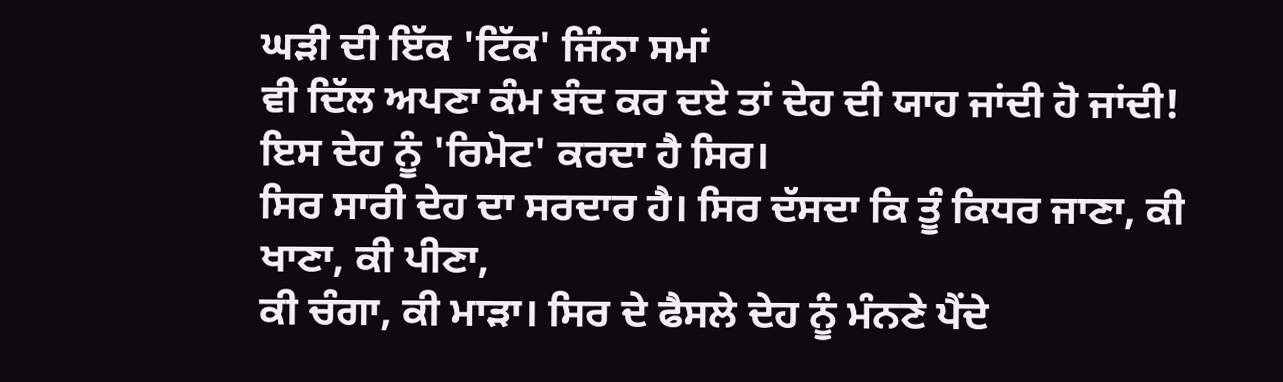ਘੜੀ ਦੀ ਇੱਕ 'ਟਿੱਕ' ਜਿੰਨਾ ਸਮਾਂ
ਵੀ ਦਿੱਲ ਅਪਣਾ ਕੰਮ ਬੰਦ ਕਰ ਦਏ ਤਾਂ ਦੇਹ ਦੀ ਯਾਹ ਜਾਂਦੀ ਹੋ ਜਾਂਦੀ!
ਇਸ ਦੇਹ ਨੂੰ 'ਰਿਮੋਟ' ਕਰਦਾ ਹੈ ਸਿਰ।
ਸਿਰ ਸਾਰੀ ਦੇਹ ਦਾ ਸਰਦਾਰ ਹੈ। ਸਿਰ ਦੱਸਦਾ ਕਿ ਤੂੰ ਕਿਧਰ ਜਾਣਾ, ਕੀ ਖਾਣਾ, ਕੀ ਪੀਣਾ,
ਕੀ ਚੰਗਾ, ਕੀ ਮਾੜਾ। ਸਿਰ ਦੇ ਫੈਸਲੇ ਦੇਹ ਨੂੰ ਮੰਨਣੇ ਪੈਂਦੇ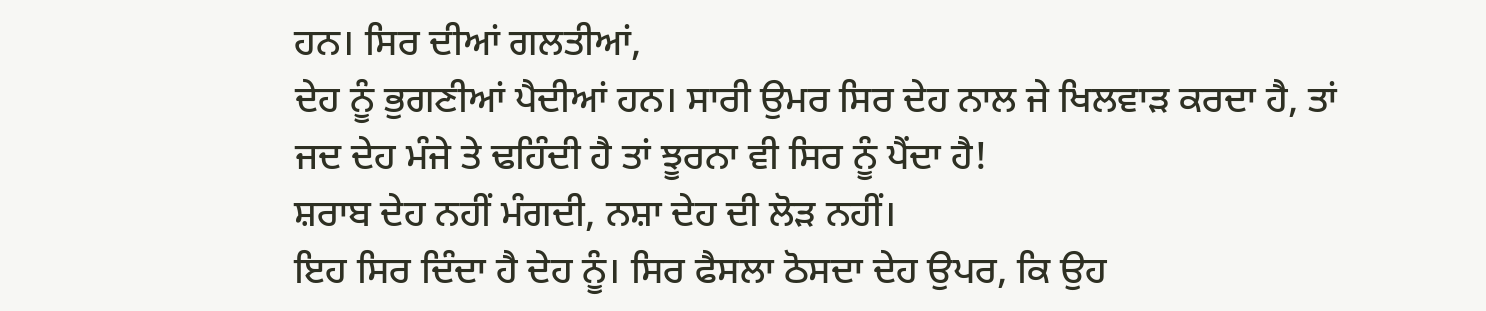ਹਨ। ਸਿਰ ਦੀਆਂ ਗਲਤੀਆਂ,
ਦੇਹ ਨੂੰ ਭੁਗਣੀਆਂ ਪੈਦੀਆਂ ਹਨ। ਸਾਰੀ ਉਮਰ ਸਿਰ ਦੇਹ ਨਾਲ ਜੇ ਖਿਲਵਾੜ ਕਰਦਾ ਹੈ, ਤਾਂ
ਜਦ ਦੇਹ ਮੰਜੇ ਤੇ ਢਹਿੰਦੀ ਹੈ ਤਾਂ ਝੂਰਨਾ ਵੀ ਸਿਰ ਨੂੰ ਪੈਂਦਾ ਹੈ!
ਸ਼ਰਾਬ ਦੇਹ ਨਹੀਂ ਮੰਗਦੀ, ਨਸ਼ਾ ਦੇਹ ਦੀ ਲੋੜ ਨਹੀਂ।
ਇਹ ਸਿਰ ਦਿੰਦਾ ਹੈ ਦੇਹ ਨੂੰ। ਸਿਰ ਫੈਸਲਾ ਠੋਸਦਾ ਦੇਹ ਉਪਰ, ਕਿ ਉਹ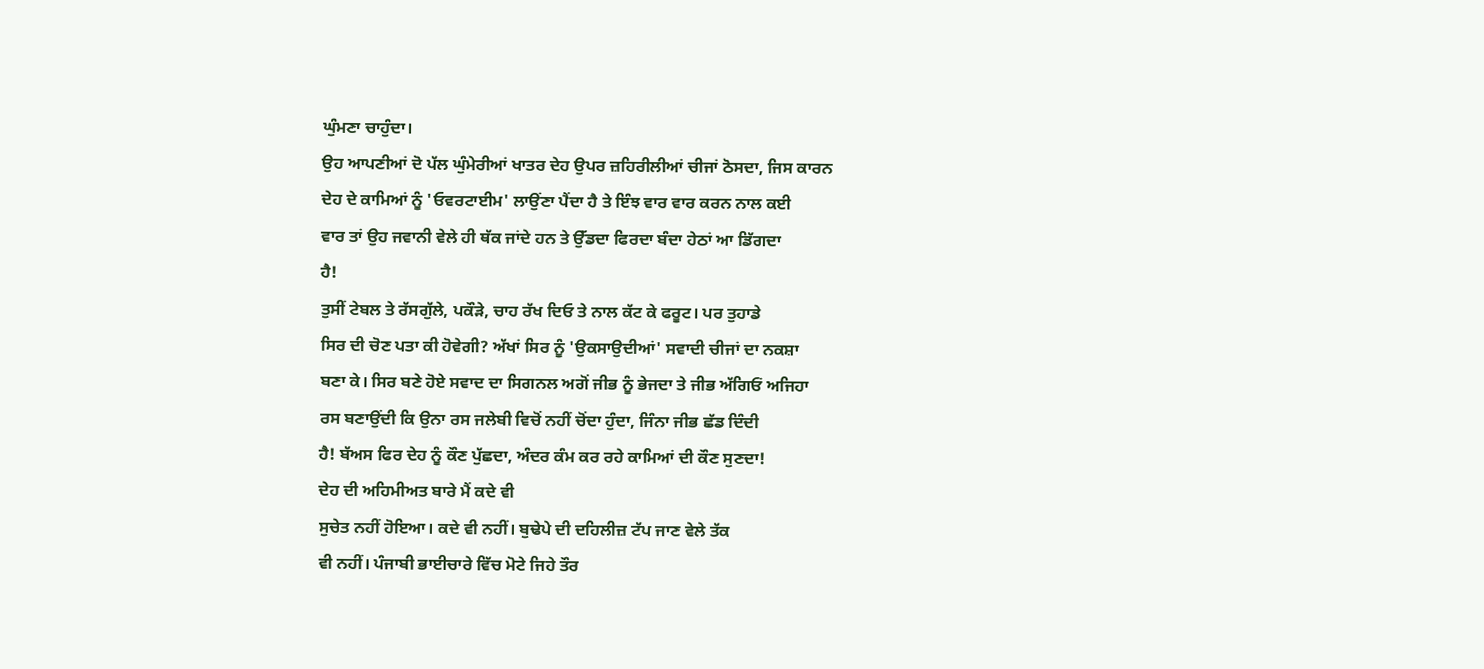ਘੁੰਮਣਾ ਚਾਹੁੰਦਾ।
ਉਹ ਆਪਣੀਆਂ ਦੋ ਪੱਲ ਘੁੰਮੇਰੀਆਂ ਖਾਤਰ ਦੇਹ ਉਪਰ ਜ਼ਹਿਰੀਲੀਆਂ ਚੀਜਾਂ ਠੋਸਦਾ, ਜਿਸ ਕਾਰਨ
ਦੇਹ ਦੇ ਕਾਮਿਆਂ ਨੂੰ 'ਓਵਰਟਾਈਮ' ਲਾਉਂਣਾ ਪੈਂਦਾ ਹੈ ਤੇ ਇੰਝ ਵਾਰ ਵਾਰ ਕਰਨ ਨਾਲ ਕਈ
ਵਾਰ ਤਾਂ ਉਹ ਜਵਾਨੀ ਵੇਲੇ ਹੀ ਥੱਕ ਜਾਂਦੇ ਹਨ ਤੇ ਉੱਡਦਾ ਫਿਰਦਾ ਬੰਦਾ ਹੇਠਾਂ ਆ ਡਿੱਗਦਾ
ਹੈ!
ਤੁਸੀਂ ਟੇਬਲ ਤੇ ਰੱਸਗੁੱਲੇ, ਪਕੌੜੇ, ਚਾਹ ਰੱਖ ਦਿਓ ਤੇ ਨਾਲ ਕੱਟ ਕੇ ਫਰੂਟ। ਪਰ ਤੁਹਾਡੇ
ਸਿਰ ਦੀ ਚੋਣ ਪਤਾ ਕੀ ਹੋਵੇਗੀ? ਅੱਖਾਂ ਸਿਰ ਨੂੰ 'ਉਕਸਾਉਦੀਆਂ' ਸਵਾਦੀ ਚੀਜਾਂ ਦਾ ਨਕਸ਼ਾ
ਬਣਾ ਕੇ। ਸਿਰ ਬਣੇ ਹੋਏ ਸਵਾਦ ਦਾ ਸਿਗਨਲ ਅਗੋਂ ਜੀਭ ਨੂੰ ਭੇਜਦਾ ਤੇ ਜੀਭ ਅੱਗਿਓਂ ਅਜਿਹਾ
ਰਸ ਬਣਾਉਂਦੀ ਕਿ ਉਨਾ ਰਸ ਜਲੇਬੀ ਵਿਚੋਂ ਨਹੀਂ ਚੋਂਦਾ ਹੁੰਦਾ, ਜਿੰਨਾ ਜੀਭ ਛੱਡ ਦਿੰਦੀ
ਹੈ! ਬੱਅਸ ਫਿਰ ਦੇਹ ਨੂੰ ਕੌਣ ਪੁੱਛਦਾ, ਅੰਦਰ ਕੰਮ ਕਰ ਰਹੇ ਕਾਮਿਆਂ ਦੀ ਕੌਣ ਸੁਣਦਾ!
ਦੇਹ ਦੀ ਅਹਿਮੀਅਤ ਬਾਰੇ ਮੈਂ ਕਦੇ ਵੀ
ਸੁਚੇਤ ਨਹੀਂ ਹੋਇਆ। ਕਦੇ ਵੀ ਨਹੀਂ। ਬੁਢੇਪੇ ਦੀ ਦਹਿਲੀਜ਼ ਟੱਪ ਜਾਣ ਵੇਲੇ ਤੱਕ
ਵੀ ਨਹੀਂ। ਪੰਜਾਬੀ ਭਾਈਚਾਰੇ ਵਿੱਚ ਮੋਟੇ ਜਿਹੇ ਤੌਰ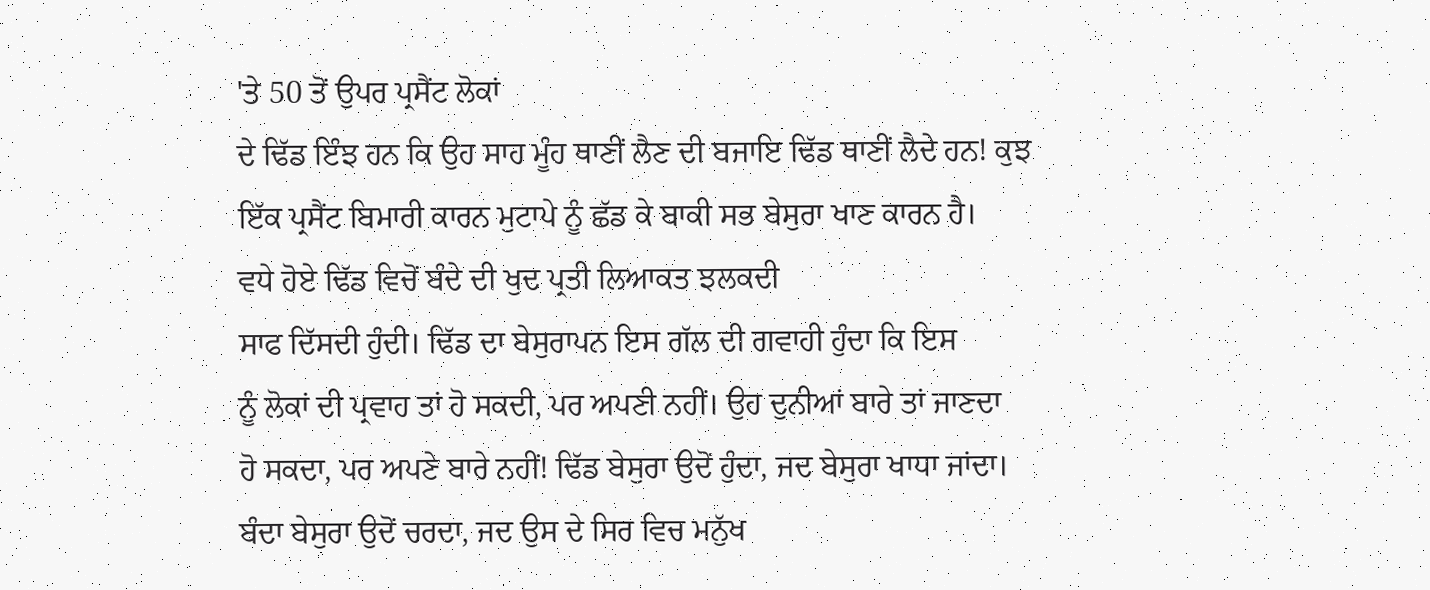'ਤੇ 50 ਤੋਂ ਉਪਰ ਪ੍ਰਸੈਂਟ ਲੋਕਾਂ
ਦੇ ਢਿੱਡ ਇੰਝ ਹਨ ਕਿ ਉਹ ਸਾਹ ਮੂੰਹ ਥਾਣੀਂ ਲੈਣ ਦੀ ਬਜਾਇ ਢਿੱਡ ਥਾਣੀਂ ਲੈਦੇ ਹਨ! ਕੁਝ
ਇੱਕ ਪ੍ਰਸੈਂਟ ਬਿਮਾਰੀ ਕਾਰਨ ਮੁਟਾਪੇ ਨੂੰ ਛੱਡ ਕੇ ਬਾਕੀ ਸਭ ਬੇਸੁਰਾ ਖਾਣ ਕਾਰਨ ਹੈ।
ਵਧੇ ਹੋਏ ਢਿੱਡ ਵਿਚੋਂ ਬੰਦੇ ਦੀ ਖੁਦ ਪ੍ਰਤੀ ਲਿਆਕਤ ਝਲਕਦੀ
ਸਾਫ ਦਿੱਸਦੀ ਹੁੰਦੀ। ਢਿੱਡ ਦਾ ਬੇਸੁਰਾਪਨ ਇਸ ਗੱਲ ਦੀ ਗਵਾਹੀ ਹੁੰਦਾ ਕਿ ਇਸ
ਨੂੰ ਲੋਕਾਂ ਦੀ ਪ੍ਰਵਾਹ ਤਾਂ ਹੋ ਸਕਦੀ, ਪਰ ਅਪਣੀ ਨਹੀਂ। ਉਹ ਦੁਨੀਆਂ ਬਾਰੇ ਤਾਂ ਜਾਣਦਾ
ਹੋ ਸਕਦਾ, ਪਰ ਅਪਣੇ ਬਾਰੇ ਨਹੀਂ! ਢਿੱਡ ਬੇਸੁਰਾ ਉਦੋਂ ਹੁੰਦਾ, ਜਦ ਬੇਸੁਰਾ ਖਾਧਾ ਜਾਂਦਾ।
ਬੰਦਾ ਬੇਸੁਰਾ ਉਦੋਂ ਚਰਦਾ, ਜਦ ਉਸ ਦੇ ਸਿਰ ਵਿਚ ਮਨੁੱਖ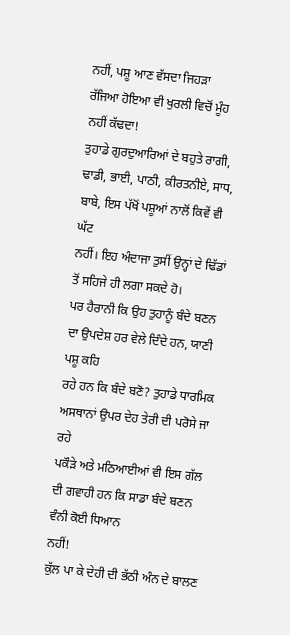ਨਹੀਂ, ਪਸ਼ੂ ਆਣ ਵੱਸਦਾ ਜਿਹੜਾ
ਰੱਜਿਆ ਹੋਇਆ ਵੀ ਖੁਰਲੀ ਵਿਚੋਂ ਮੂੰਹ ਨਹੀਂ ਕੱਢਦਾ!
ਤੁਹਾਡੇ ਗੁਰਦੁਆਰਿਆਂ ਦੇ ਬਹੁਤੇ ਰਾਗੀ,
ਢਾਡੀ, ਭਾਈ, ਪਾਠੀ, ਕੀਰਤਨੀਏ, ਸਾਧ, ਬਾਬੇ, ਇਸ ਪੱਖੋਂ ਪਸ਼ੂਆਂ ਨਾਲੋਂ ਕਿਵੇਂ ਵੀ ਘੱਟ
ਨਹੀਂ। ਇਹ ਅੰਦਾਜਾ ਤੁਸੀਂ ਉਨ੍ਹਾਂ ਦੇ ਢਿੱਡਾਂ ਤੋਂ ਸਹਿਜੇ ਹੀ ਲਗਾ ਸਕਦੇ ਹੋ।
ਪਰ ਹੈਰਾਨੀ ਕਿ ਉਹ ਤੁਹਾਨੂੰ ਬੰਦੇ ਬਣਨ ਦਾ ਉਪਦੇਸ਼ ਹਰ ਵੇਲੇ ਦਿੰਦੇ ਹਨ, ਯਾਣੀ ਪਸ਼ੂ ਕਹਿ
ਰਹੇ ਹਨ ਕਿ ਬੰਦੇ ਬਣੋ? ਤੁਹਾਡੇ ਧਾਰਮਿਕ ਅਸਥਾਨਾਂ ਉਪਰ ਦੇਹ ਤੇਰੀ ਦੀ ਪਰੋਸੇ ਜਾ ਰਹੇ
ਪਕੌੜੇ ਅਤੇ ਮਠਿਆਈਆਂ ਵੀ ਇਸ ਗੱਲ ਦੀ ਗਵਾਹੀ ਹਨ ਕਿ ਸਾਡਾ ਬੰਦੇ ਬਣਨ ਵੰਨੀ ਕੋਈ ਧਿਆਨ
ਨਹੀਂ!
ਕੁੱਲ ਪਾ ਕੇ ਦੇਹੀ ਦੀ ਭੱਠੀ ਅੰਨ ਦੇ ਬਾਲਣ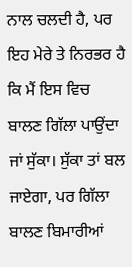ਨਾਲ ਚਲਦੀ ਹੈ, ਪਰ ਇਹ ਮੇਰੇ ਤੇ ਨਿਰਭਰ ਹੈ
ਕਿ ਮੈਂ ਇਸ ਵਿਚ ਬਾਲਣ ਗਿੱਲਾ ਪਾਉਂਦਾ ਜਾਂ ਸੁੱਕਾ। ਸੁੱਕਾ ਤਾਂ ਬਲ ਜਾਏਗਾ, ਪਰ ਗਿੱਲਾ
ਬਾਲਣ ਬਿਮਾਰੀਆਂ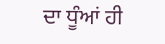ਦਾ ਧੂੰਆਂ ਹੀ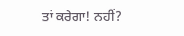ਤਾਂ ਕਰੇਗਾ! ਨਹੀਂ?